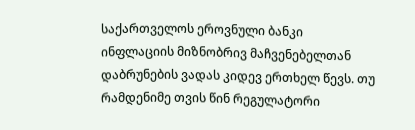საქართველოს ეროვნული ბანკი ინფლაციის მიზნობრივ მაჩვენებელთან დაბრუნების ვადას კიდევ ერთხელ წევს. თუ რამდენიმე თვის წინ რეგულატორი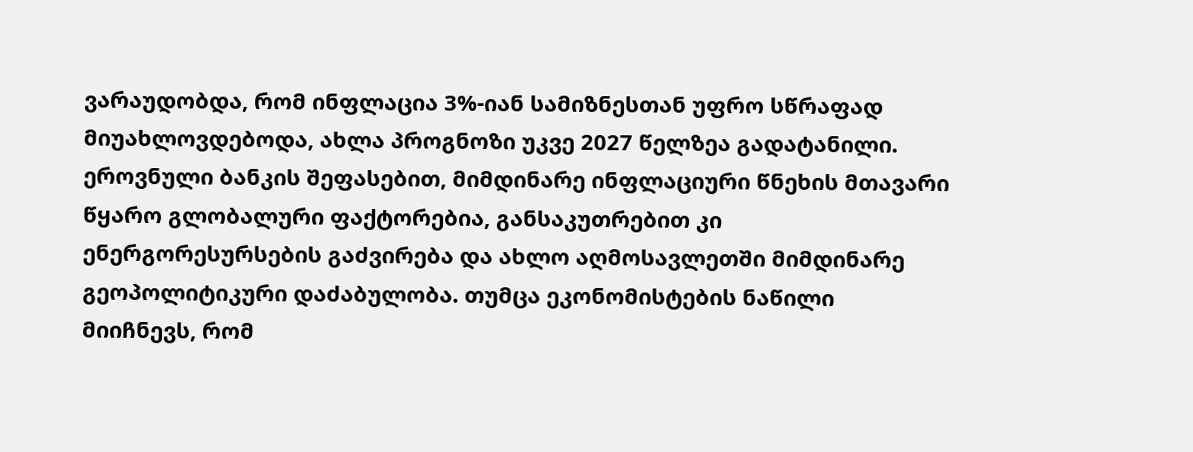ვარაუდობდა, რომ ინფლაცია 3%-იან სამიზნესთან უფრო სწრაფად მიუახლოვდებოდა, ახლა პროგნოზი უკვე 2027 წელზეა გადატანილი. ეროვნული ბანკის შეფასებით, მიმდინარე ინფლაციური წნეხის მთავარი წყარო გლობალური ფაქტორებია, განსაკუთრებით კი ენერგორესურსების გაძვირება და ახლო აღმოსავლეთში მიმდინარე გეოპოლიტიკური დაძაბულობა. თუმცა ეკონომისტების ნაწილი მიიჩნევს, რომ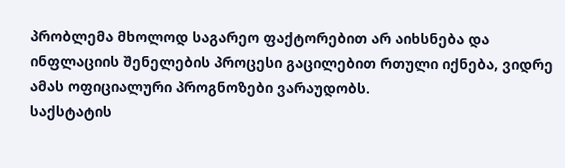პრობლემა მხოლოდ საგარეო ფაქტორებით არ აიხსნება და ინფლაციის შენელების პროცესი გაცილებით რთული იქნება, ვიდრე ამას ოფიციალური პროგნოზები ვარაუდობს.
საქსტატის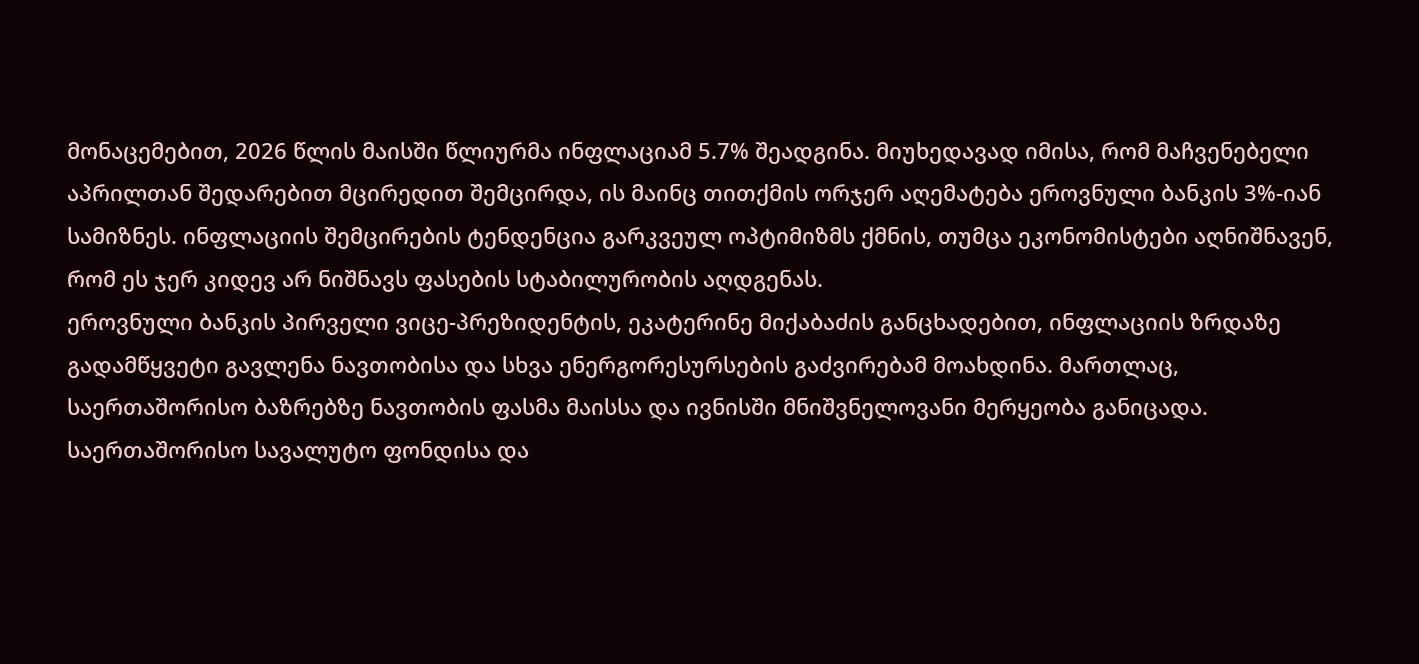მონაცემებით, 2026 წლის მაისში წლიურმა ინფლაციამ 5.7% შეადგინა. მიუხედავად იმისა, რომ მაჩვენებელი აპრილთან შედარებით მცირედით შემცირდა, ის მაინც თითქმის ორჯერ აღემატება ეროვნული ბანკის 3%-იან სამიზნეს. ინფლაციის შემცირების ტენდენცია გარკვეულ ოპტიმიზმს ქმნის, თუმცა ეკონომისტები აღნიშნავენ, რომ ეს ჯერ კიდევ არ ნიშნავს ფასების სტაბილურობის აღდგენას.
ეროვნული ბანკის პირველი ვიცე-პრეზიდენტის, ეკატერინე მიქაბაძის განცხადებით, ინფლაციის ზრდაზე გადამწყვეტი გავლენა ნავთობისა და სხვა ენერგორესურსების გაძვირებამ მოახდინა. მართლაც, საერთაშორისო ბაზრებზე ნავთობის ფასმა მაისსა და ივნისში მნიშვნელოვანი მერყეობა განიცადა. საერთაშორისო სავალუტო ფონდისა და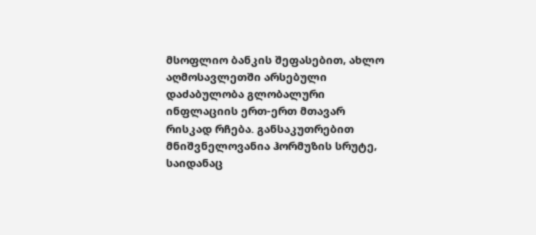მსოფლიო ბანკის შეფასებით, ახლო აღმოსავლეთში არსებული დაძაბულობა გლობალური ინფლაციის ერთ-ერთ მთავარ რისკად რჩება. განსაკუთრებით მნიშვნელოვანია ჰორმუზის სრუტე, საიდანაც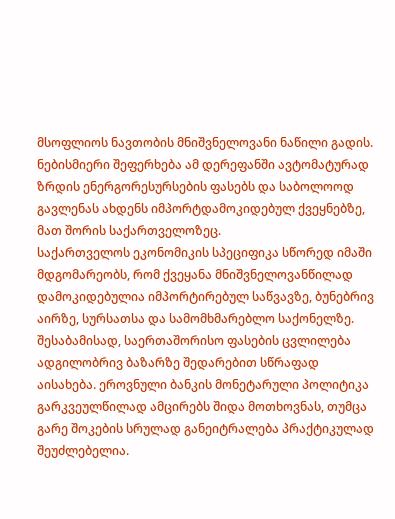მსოფლიოს ნავთობის მნიშვნელოვანი ნაწილი გადის. ნებისმიერი შეფერხება ამ დერეფანში ავტომატურად ზრდის ენერგორესურსების ფასებს და საბოლოოდ გავლენას ახდენს იმპორტდამოკიდებულ ქვეყნებზე, მათ შორის საქართველოზეც.
საქართველოს ეკონომიკის სპეციფიკა სწორედ იმაში მდგომარეობს, რომ ქვეყანა მნიშვნელოვანწილად დამოკიდებულია იმპორტირებულ საწვავზე, ბუნებრივ აირზე, სურსათსა და სამომხმარებლო საქონელზე. შესაბამისად, საერთაშორისო ფასების ცვლილება ადგილობრივ ბაზარზე შედარებით სწრაფად აისახება. ეროვნული ბანკის მონეტარული პოლიტიკა გარკვეულწილად ამცირებს შიდა მოთხოვნას, თუმცა გარე შოკების სრულად განეიტრალება პრაქტიკულად შეუძლებელია.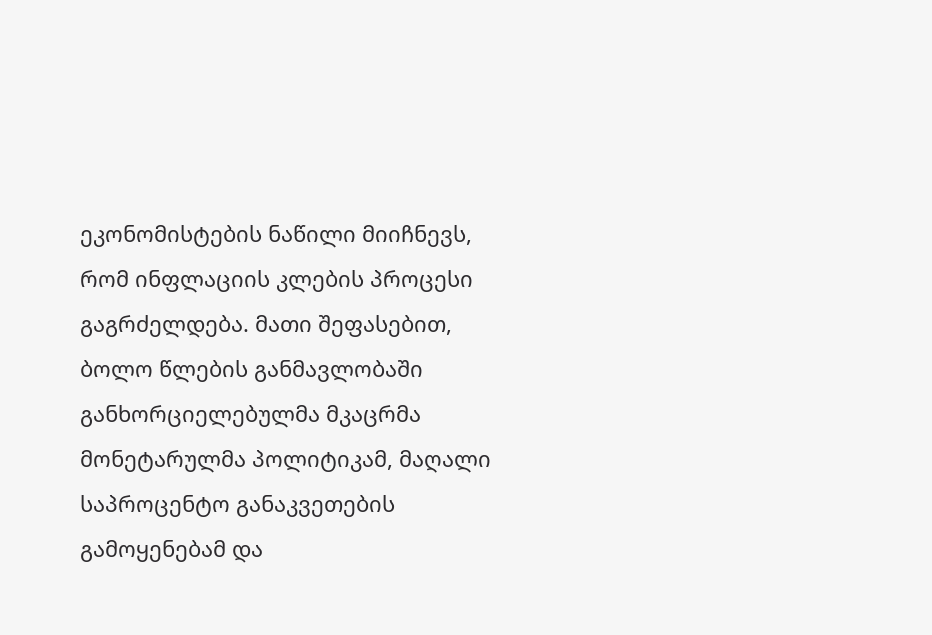ეკონომისტების ნაწილი მიიჩნევს, რომ ინფლაციის კლების პროცესი გაგრძელდება. მათი შეფასებით, ბოლო წლების განმავლობაში განხორციელებულმა მკაცრმა მონეტარულმა პოლიტიკამ, მაღალი საპროცენტო განაკვეთების გამოყენებამ და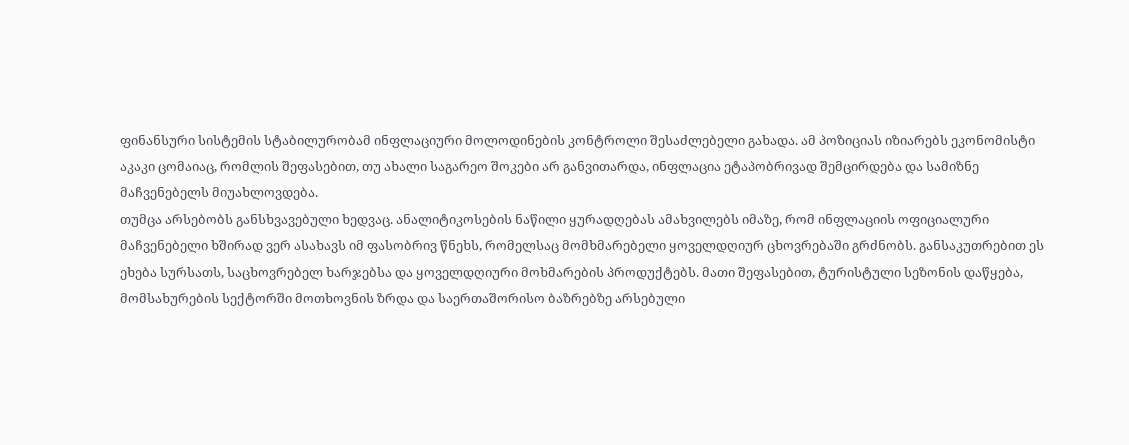ფინანსური სისტემის სტაბილურობამ ინფლაციური მოლოდინების კონტროლი შესაძლებელი გახადა. ამ პოზიციას იზიარებს ეკონომისტი აკაკი ცომაიაც, რომლის შეფასებით, თუ ახალი საგარეო შოკები არ განვითარდა, ინფლაცია ეტაპობრივად შემცირდება და სამიზნე მაჩვენებელს მიუახლოვდება.
თუმცა არსებობს განსხვავებული ხედვაც. ანალიტიკოსების ნაწილი ყურადღებას ამახვილებს იმაზე, რომ ინფლაციის ოფიციალური მაჩვენებელი ხშირად ვერ ასახავს იმ ფასობრივ წნეხს, რომელსაც მომხმარებელი ყოველდღიურ ცხოვრებაში გრძნობს. განსაკუთრებით ეს ეხება სურსათს, საცხოვრებელ ხარჯებსა და ყოველდღიური მოხმარების პროდუქტებს. მათი შეფასებით, ტურისტული სეზონის დაწყება, მომსახურების სექტორში მოთხოვნის ზრდა და საერთაშორისო ბაზრებზე არსებული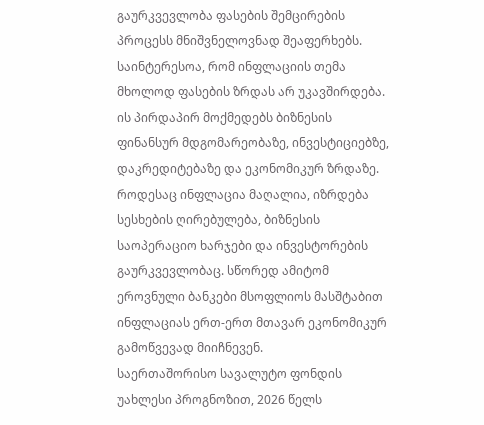გაურკვევლობა ფასების შემცირების პროცესს მნიშვნელოვნად შეაფერხებს.
საინტერესოა, რომ ინფლაციის თემა მხოლოდ ფასების ზრდას არ უკავშირდება. ის პირდაპირ მოქმედებს ბიზნესის ფინანსურ მდგომარეობაზე, ინვესტიციებზე, დაკრედიტებაზე და ეკონომიკურ ზრდაზე. როდესაც ინფლაცია მაღალია, იზრდება სესხების ღირებულება, ბიზნესის საოპერაციო ხარჯები და ინვესტორების გაურკვევლობაც. სწორედ ამიტომ ეროვნული ბანკები მსოფლიოს მასშტაბით ინფლაციას ერთ-ერთ მთავარ ეკონომიკურ გამოწვევად მიიჩნევენ.
საერთაშორისო სავალუტო ფონდის უახლესი პროგნოზით, 2026 წელს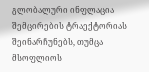გლობალური ინფლაცია შემცირების ტრაექტორიას შეინარჩუნებს, თუმცა მსოფლიოს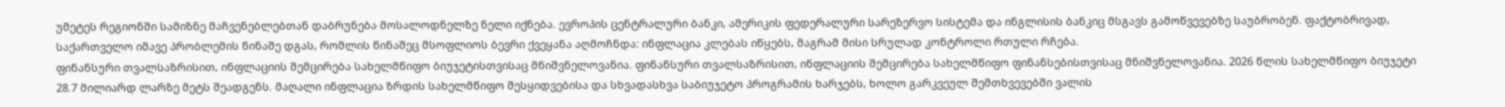უმეტეს რეგიონში სამიზნე მაჩვენებლებთან დაბრუნება მოსალოდნელზე ნელი იქნება. ევროპის ცენტრალური ბანკი, ამერიკის ფედერალური სარეზერვო სისტემა და ინგლისის ბანკიც მსგავს გამოწვევებზე საუბრობენ. ფაქტობრივად, საქართველო იმავე პრობლემის წინაშე დგას, რომლის წინაშეც მსოფლიოს ბევრი ქვეყანა აღმოჩნდა: ინფლაცია კლებას იწყებს, მაგრამ მისი სრულად კონტროლი რთული რჩება.
ფინანსური თვალსაზრისით, ინფლაციის შემცირება სახელმწიფო ბიუჯეტისთვისაც მნიშვნელოვანია. ფინანსური თვალსაზრისით, ინფლაციის შემცირება სახელმწიფო ფინანსებისთვისაც მნიშვნელოვანია. 2026 წლის სახელმწიფო ბიუჯეტი 28.7 მილიარდ ლარზე მეტს შეადგენს. მაღალი ინფლაცია ზრდის სახელმწიფო შესყიდვებისა და სხვადასხვა საბიუჯეტო პროგრამის ხარჯებს, ხოლო გარკვეულ შემთხვევებში ვალის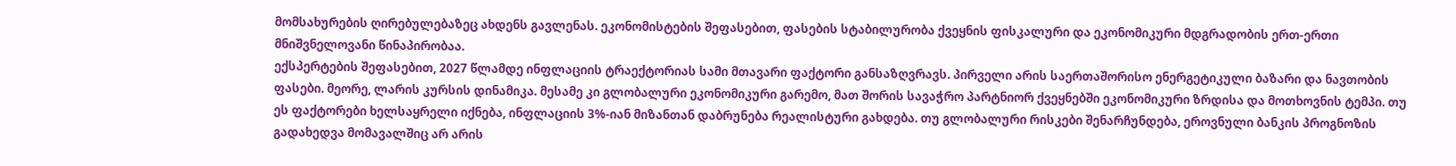მომსახურების ღირებულებაზეც ახდენს გავლენას. ეკონომისტების შეფასებით, ფასების სტაბილურობა ქვეყნის ფისკალური და ეკონომიკური მდგრადობის ერთ-ერთი მნიშვნელოვანი წინაპირობაა.
ექსპერტების შეფასებით, 2027 წლამდე ინფლაციის ტრაექტორიას სამი მთავარი ფაქტორი განსაზღვრავს. პირველი არის საერთაშორისო ენერგეტიკული ბაზარი და ნავთობის ფასები. მეორე, ლარის კურსის დინამიკა. მესამე კი გლობალური ეკონომიკური გარემო, მათ შორის სავაჭრო პარტნიორ ქვეყნებში ეკონომიკური ზრდისა და მოთხოვნის ტემპი. თუ ეს ფაქტორები ხელსაყრელი იქნება, ინფლაციის 3%-იან მიზანთან დაბრუნება რეალისტური გახდება. თუ გლობალური რისკები შენარჩუნდება, ეროვნული ბანკის პროგნოზის გადახედვა მომავალშიც არ არის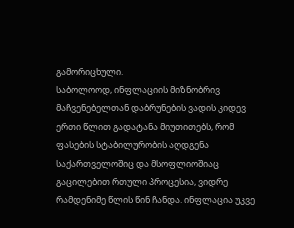გამორიცხული.
საბოლოოდ, ინფლაციის მიზნობრივ მაჩვენებელთან დაბრუნების ვადის კიდევ ერთი წლით გადატანა მიუთითებს, რომ ფასების სტაბილურობის აღდგენა საქართველოშიც და მსოფლიოშიაც გაცილებით რთული პროცესია, ვიდრე რამდენიმე წლის წინ ჩანდა. ინფლაცია უკვე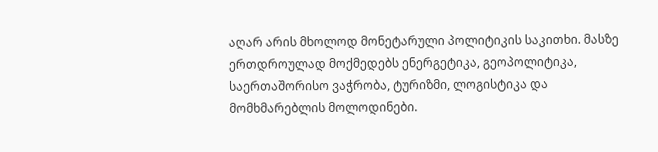აღარ არის მხოლოდ მონეტარული პოლიტიკის საკითხი. მასზე ერთდროულად მოქმედებს ენერგეტიკა, გეოპოლიტიკა, საერთაშორისო ვაჭრობა, ტურიზმი, ლოგისტიკა და მომხმარებლის მოლოდინები.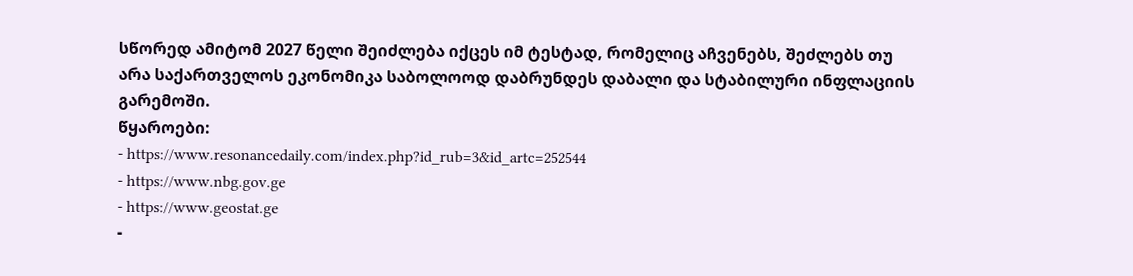სწორედ ამიტომ 2027 წელი შეიძლება იქცეს იმ ტესტად, რომელიც აჩვენებს, შეძლებს თუ არა საქართველოს ეკონომიკა საბოლოოდ დაბრუნდეს დაბალი და სტაბილური ინფლაციის გარემოში.
წყაროები:
- https://www.resonancedaily.com/index.php?id_rub=3&id_artc=252544
- https://www.nbg.gov.ge
- https://www.geostat.ge
-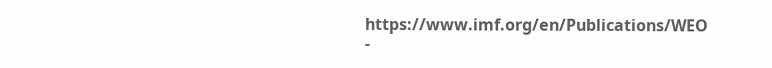https://www.imf.org/en/Publications/WEO
-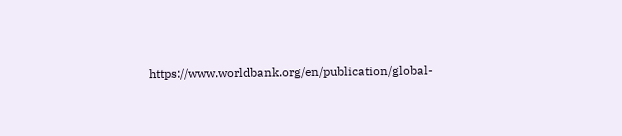https://www.worldbank.org/en/publication/global-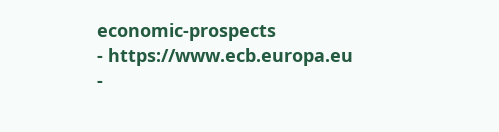economic-prospects
- https://www.ecb.europa.eu
-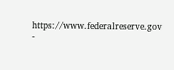https://www.federalreserve.gov
-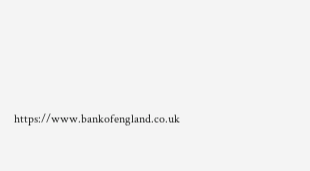https://www.bankofengland.co.uk